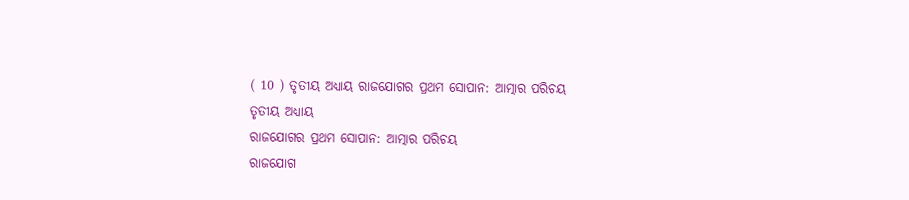( 10 ) ତୃତୀୟ ଅଧ୍ୟାୟ ରାଜଯୋଗର ପ୍ରଥମ ସୋପାନ: ଆତ୍ମାର ପରିଚୟ
ତୃତୀୟ ଅଧ୍ୟାୟ
ରାଜଯୋଗର ପ୍ରଥମ ସୋପାନ: ଆତ୍ମାର ପରିଚୟ
ରାଜଯୋଗ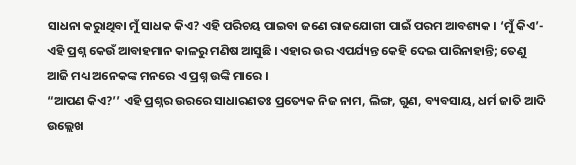ସାଧନା କରାୁଥିବା ମୁଁ ସାଧକ କିଏ? ଏହି ପରିଚୟ ପାଇବା ଜଣେ ରାଜଯୋଗୀ ପାଇଁ ପରମ ଆବଶ୍ୟକ । ‘ମୁଁ କିଏ’- ଏହି ପ୍ରଶ୍ନ କେଉଁ ଆବାହମାନ କାଳରୁ ମଣିଷ ଆସୁଛି । ଏହାର ଉର ଏପର୍ଯ୍ୟନ୍ତ କେହି ଦେଇ ପାରିନାହାନ୍ତି; ତେଣୁ ଆଜି ମଧ୍ୟ ଅନେକଙ୍କ ମନରେ ଏ ପ୍ରଶ୍ନ ଉଙ୍କି ମାରେ ।
“ଆପଣ କିଏ?’’ ଏହି ପ୍ରଶ୍ନର ଉରରେ ସାଧାରଣତଃ ପ୍ରତ୍ୟେକ ନିଜ ନାମ, ଲିଙ୍ଗ, ଗୁଣ, ବ୍ୟବସାୟ, ଧର୍ମ ଜାତି ଆଦି ଉଲ୍ଲେଖ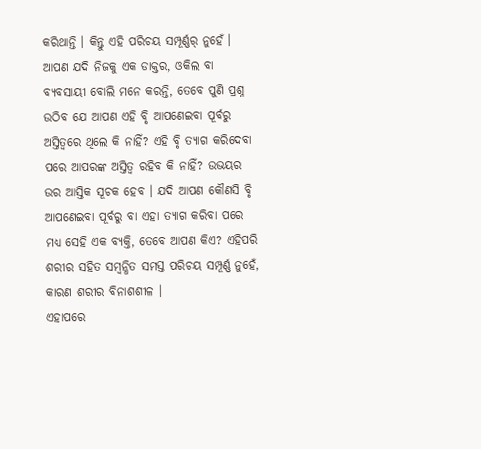କରିଥାନ୍ତି । କିନ୍ତୁ ଏହି ପରିଚୟ ସମ୍ପୂର୍ଣ୍ଣର୍ ନୁହେଁ । ଆପଣ ଯଦି ନିଜକୁ ଏକ ଡାକ୍ତର, ଓକିଲ ବା ବ୍ୟବସାୟୀ ବୋଲି ମନେ କରନ୍ତି, ତେବେ ପୁଣି ପ୍ରଶ୍ନ ଉଠିବ ଯେ ଆପଣ ଏହି ବୃି ଆପଣେଇବା ପୂର୍ବରୁ ଅସ୍ତିତ୍ୱରେ ଥିଲେ କି ନାହିଁ? ଏହି ବୃି ତ୍ୟାଗ କରିଦେବା ପରେ ଆପରଙ୍କ ଅସ୍ତିତ୍ୱ ରହିବ କି ନାହିଁ? ଉଭୟର ଉର ଆସ୍ତିକ ସୂଚକ ହେବ । ଯଦି ଆପଣ କୌଣସି ବୃି ଆପଣେଇବା ପୂର୍ବରୁ ବା ଏହା ତ୍ୟାଗ କରିବା ପରେ ମଧ୍ୟ ସେହି ଏକ ବ୍ୟକ୍ତି, ତେବେ ଆପଣ କିଏ? ଏହିପରି ଶରୀର ସହିତ ସମ୍ବନ୍ଧିତ ସମସ୍ତ ପରିଚୟ ସମ୍ପୂର୍ଣ୍ଣ ନୁହେଁ, କାରଣ ଶରୀର ବିନାଶଶୀଳ ।
ଏହାପରେ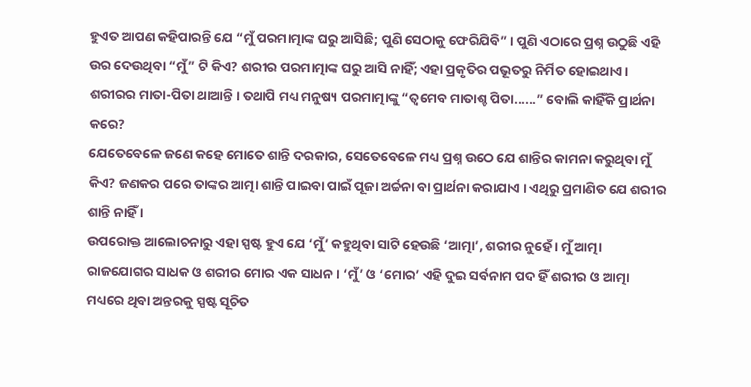ହୁଏତ ଆପଣ କହିପାରନ୍ତି ଯେ “ମୁଁ ପରମାତ୍ମାଙ୍କ ଘରୁ ଆସିଛି; ପୁଣି ସେଠାକୁ ଫେରିଯିବି” । ପୁଣି ଏଠାରେ ପ୍ରଶ୍ନ ଉଠୁଛି ଏହି ଉର ଦେଉଥିବା “ମୁଁ” ଟି କିଏ? ଶରୀର ପରମାତ୍ମାଙ୍କ ଘରୁ ଆସି ନାହିଁ; ଏହା ପ୍ରକୃତିର ପଭୂତରୁ ନିର୍ମିତ ହୋଇଥାଏ । ଶରୀରର ମାତା-ପିତା ଥାଆନ୍ତି । ତଥାପି ମଧ୍ୟ ମନୁଷ୍ୟ ପରମାତ୍ମାଙ୍କୁ “ତ୍ୱମେବ ମାତାଶ୍ଚ ପିତା......” ବୋଲି କାହିଁକି ପ୍ରାର୍ଥନା କରେ?
ଯେତେବେଳେ ଜଣେ କହେ ମୋତେ ଶାନ୍ତି ଦରକାର, ସେତେବେଳେ ମଧ୍ୟ ପ୍ରଶ୍ନ ଉଠେ ଯେ ଶାନ୍ତିର କାମନା କରୁଥିବା ମୁଁ କିଏ? ଜଣକର ପରେ ତାଙ୍କର ଆତ୍ମା ଶାନ୍ତି ପାଇବା ପାଇଁ ପୂଜା ଅର୍ଚ୍ଚନା ବା ପ୍ରାର୍ଥନା କରାଯାଏ । ଏଥିରୁ ପ୍ରମାଣିତ ଯେ ଶରୀର ଶାନ୍ତି ନାହିଁ ।
ଉପରୋକ୍ତ ଆଲୋଚନାରୁ ଏହା ସ୍ପଷ୍ଟ ହୁଏ ଯେ ‘ମୁଁ’ କହୁଥିବା ସାଟି ହେଉଛି ‘ଆତ୍ମା’, ଶରୀର ନୁହେଁ । ମୁଁ ଆତ୍ମା ରାଜଯୋଗର ସାଧକ ଓ ଶରୀର ମୋର ଏକ ସାଧନ । ‘ମୁଁ’ ଓ ‘ମୋର’ ଏହି ଦୁଇ ସର୍ବନାମ ପଦ ହିଁ ଶରୀର ଓ ଆତ୍ମା ମଧ୍ୟରେ ଥିବା ଅନ୍ତରକୁ ସ୍ପଷ୍ଟ ସୂଚିତ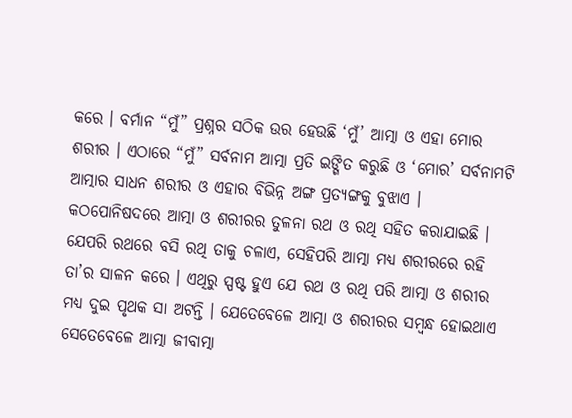କରେ । ବର୍ମାନ “ମୁଁ” ପ୍ରଶ୍ନର ସଠିକ ଉର ହେଉଛି ‘ମୁଁ’ ଆତ୍ମା ଓ ଏହା ମୋର ଶରୀର । ଏଠାରେ “ମୁଁ” ସର୍ବନାମ ଆତ୍ମା ପ୍ରତି ଇଙ୍ଗିତ କରୁଛି ଓ ‘ମୋର’ ସର୍ବନାମଟି ଆତ୍ମାର ସାଧନ ଶରୀର ଓ ଏହାର ବିଭିନ୍ନ ଅଙ୍ଗ ପ୍ରତ୍ୟଙ୍ଗକୁ ବୁଝାଏ ।
କଠପୋନିଷଦରେ ଆତ୍ମା ଓ ଶରୀରର ତୁଳନା ରଥ ଓ ରଥି ସହିତ କରାଯାଇଛି । ଯେପରି ରଥରେ ବସି ରଥି ତାକୁ ଚଳାଏ, ସେହିପରି ଆତ୍ମା ମଧ୍ୟ ଶରୀରରେ ରହି ତା’ର ସାଳନ କରେ । ଏଥିରୁ ସ୍ପଷ୍ଟ ହୁଏ ଯେ ରଥ ଓ ରଥି ପରି ଆତ୍ମା ଓ ଶରୀର ମଧ୍ୟ ଦୁଇ ପୃଥକ ସା ଅଟନ୍ତି । ଯେତେବେଳେ ଆତ୍ମା ଓ ଶରୀରର ସମ୍ବନ୍ଧ ହୋଇଥାଏ ସେତେବେଳେ ଆତ୍ମା ଜୀବାତ୍ମା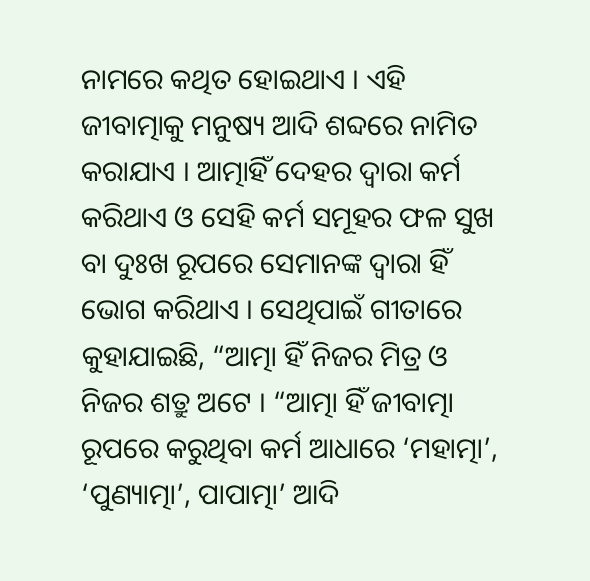ନାମରେ କଥିତ ହୋଇଥାଏ । ଏହି ଜୀବାତ୍ମାକୁ ମନୁଷ୍ୟ ଆଦି ଶବ୍ଦରେ ନାମିତ କରାଯାଏ । ଆତ୍ମାହିଁ ଦେହର ଦ୍ୱାରା କର୍ମ କରିଥାଏ ଓ ସେହି କର୍ମ ସମୂହର ଫଳ ସୁଖ ବା ଦୁଃଖ ରୂପରେ ସେମାନଙ୍କ ଦ୍ୱାରା ହିଁ ଭୋଗ କରିଥାଏ । ସେଥିପାଇଁ ଗୀତାରେ କୁହାଯାଇଛି, “ଆତ୍ମା ହିଁ ନିଜର ମିତ୍ର ଓ ନିଜର ଶତ୍ରୁ ଅଟେ । “ଆତ୍ମା ହିଁ ଜୀବାତ୍ମା ରୂପରେ କରୁଥିବା କର୍ମ ଆଧାରେ ‘ମହାତ୍ମା’, ‘ପୁଣ୍ୟାତ୍ମା’, ପାପାତ୍ମା’ ଆଦି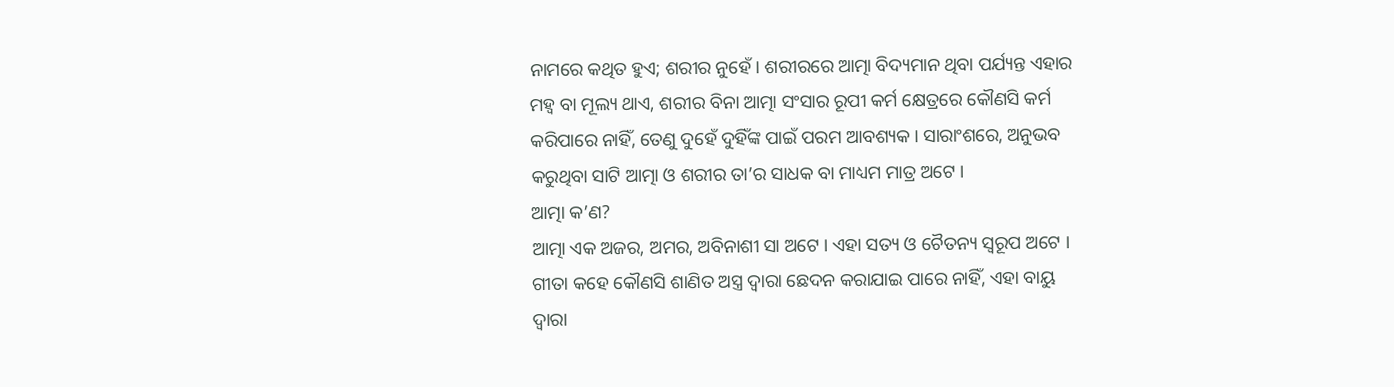ନାମରେ କଥିତ ହୁଏ; ଶରୀର ନୁହେଁ । ଶରୀରରେ ଆତ୍ମା ବିଦ୍ୟମାନ ଥିବା ପର୍ଯ୍ୟନ୍ତ ଏହାର ମହ୍ୱ ବା ମୂଲ୍ୟ ଥାଏ, ଶରୀର ବିନା ଆତ୍ମା ସଂସାର ରୂପୀ କର୍ମ କ୍ଷେତ୍ରରେ କୌଣସି କର୍ମ କରିପାରେ ନାହିଁ, ତେଣୁ ଦୁହେଁ ଦୁହିଁଙ୍କ ପାଇଁ ପରମ ଆବଶ୍ୟକ । ସାରାଂଶରେ, ଅନୁଭବ କରୁଥିବା ସାଟି ଆତ୍ମା ଓ ଶରୀର ତା’ର ସାଧକ ବା ମାଧ୍ୟମ ମାତ୍ର ଅଟେ ।
ଆତ୍ମା କ’ଣ?
ଆତ୍ମା ଏକ ଅଜର, ଅମର, ଅବିନାଶୀ ସା ଅଟେ । ଏହା ସତ୍ୟ ଓ ଚୈତନ୍ୟ ସ୍ବରୂପ ଅଟେ । ଗୀତା କହେ କୌଣସି ଶାଣିତ ଅସ୍ତ୍ର ଦ୍ୱାରା ଛେଦନ କରାଯାଇ ପାରେ ନାହିଁ, ଏହା ବାୟୁ ଦ୍ୱାରା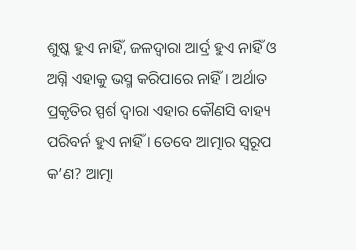ଶୁଷ୍କ ହୁଏ ନାହିଁ, ଜଳଦ୍ୱାରା ଆର୍ଦ୍ର ହୁଏ ନାହିଁ ଓ ଅଗ୍ନି ଏହାକୁ ଭସ୍ମ କରିପାରେ ନାହିଁ । ଅର୍ଥାତ ପ୍ରକୃତିର ସ୍ପର୍ଶ ଦ୍ୱାରା ଏହାର କୌଣସି ବାହ୍ୟ ପରିବର୍ନ ହୁଏ ନାହିଁ । ତେବେ ଆତ୍ମାର ସ୍ବରୂପ କ’ଣ? ଆତ୍ମା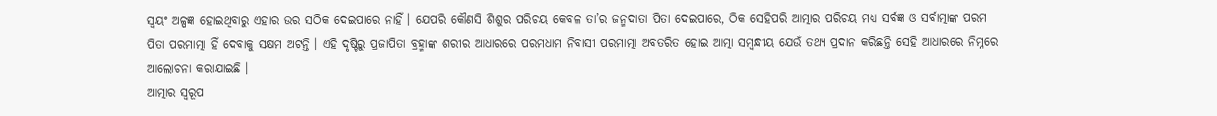ସ୍ବୟଂ ଅଳ୍ପଜ୍ଞ ହୋଇଥିବାରୁ ଏହାର ଉର ସଠିକ ଦେଇପାରେ ନାହିଁ । ଯେପରି କୌଣସି ଶିଶୁର ପରିଚୟ କେବଳ ତା’ର ଜନ୍ମଦାତା ପିତା ଦେଇପାରେ, ଠିକ ସେହିପରି ଆତ୍ମାର ପରିଚୟ ମଧ୍ୟ ସର୍ବଜ୍ଞ ଓ ସର୍ବାତ୍ମାଙ୍କ ପରମ ପିତା ପରମାତ୍ମା ହିଁ ଦେବାକୁ ସକ୍ଷମ ଅଟନ୍ତି । ଏହି ଦୃଷ୍ଟିରୁ ପ୍ରଜାପିତା ବ୍ରହ୍ମାଙ୍କ ଶରୀର ଆଧାରରେ ପରମଧାମ ନିବାସୀ ପରମାତ୍ମା ଅବତରିତ ହୋଇ ଆତ୍ମା ସମ୍ବନ୍ଧୀୟ ଯେଉଁ ତଥ୍ୟ ପ୍ରଦାନ କରିଛନ୍ତି ସେହି ଆଧାରରେ ନିମ୍ନରେ ଆଲୋଚନା କରାଯାଇଛି ।
ଆତ୍ମାର ସ୍ବରୂପ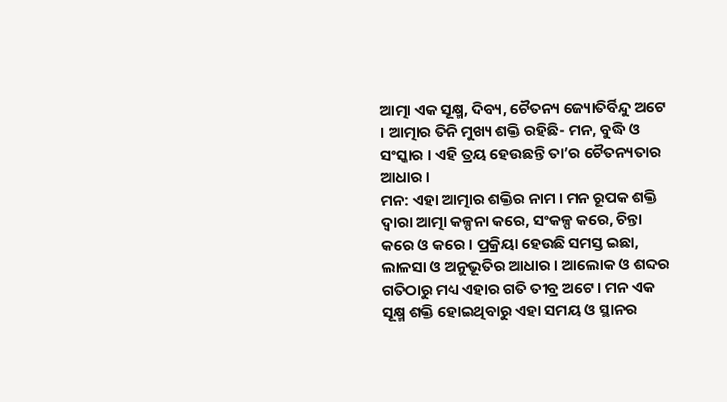ଆତ୍ମା ଏକ ସୂକ୍ଷ୍ମ, ଦିବ୍ୟ, ଚୈତନ୍ୟ ଜ୍ୟୋତିର୍ବିନ୍ଦୁ ଅଟେ । ଆତ୍ମାର ତିନି ମୁଖ୍ୟ ଶକ୍ତି ରହିଛି- ମନ, ବୁଦ୍ଧି ଓ ସଂସ୍କାର । ଏହି ତ୍ରୟ ହେଉଛନ୍ତି ତା’ର ଚୈତନ୍ୟତାର ଆଧାର ।
ମନ: ଏହା ଆତ୍ମାର ଶକ୍ତିର ନାମ । ମନ ରୂପକ ଶକ୍ତି ଦ୍ୱାରା ଆତ୍ମା କଳ୍ପନା କରେ, ସଂକଳ୍ପ କରେ, ଚିନ୍ତା କରେ ଓ କରେ । ପ୍ରକ୍ରିୟା ହେଉଛି ସମସ୍ତ ଇଛା, ଲାଳସା ଓ ଅନୁଭୂତିର ଆଧାର । ଆଲୋକ ଓ ଶବ୍ଦର ଗତିଠାରୁ ମଧ୍ୟ ଏହାର ଗତି ତୀବ୍ର ଅଟେ । ମନ ଏକ ସୂକ୍ଷ୍ମ ଶକ୍ତି ହୋଇଥିବାରୁ ଏହା ସମୟ ଓ ସ୍ଥାନର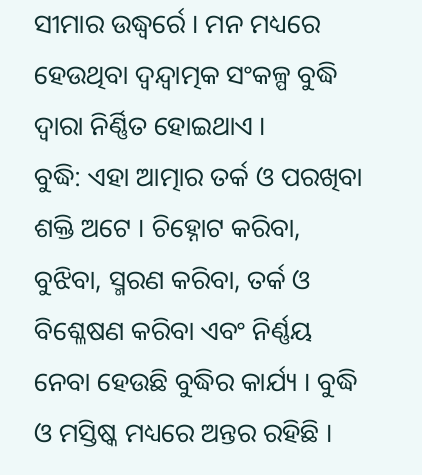ସୀମାର ଉଦ୍ଧ୍ୱର୍ରେ । ମନ ମଧ୍ୟରେ ହେଉଥିବା ଦ୍ୱନ୍ଦ୍ୱାତ୍ମକ ସଂକଳ୍ପ ବୁଦ୍ଧି ଦ୍ୱାରା ନିର୍ଣ୍ଣିତ ହୋଇଥାଏ ।
ବୁଦ୍ଧି: ଏହା ଆତ୍ମାର ତର୍କ ଓ ପରଖିବା ଶକ୍ତି ଅଟେ । ଚିହ୍ନୋଟ କରିବା, ବୁଝିବା, ସ୍ମରଣ କରିବା, ତର୍କ ଓ ବିଶ୍ଳେଷଣ କରିବା ଏବଂ ନିର୍ଣ୍ଣୟ ନେବା ହେଉଛି ବୁଦ୍ଧିର କାର୍ଯ୍ୟ । ବୁଦ୍ଧି ଓ ମସ୍ତିଷ୍କ ମଧ୍ୟରେ ଅନ୍ତର ରହିଛି ।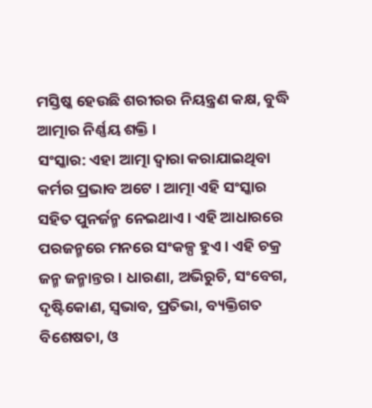ମସ୍ତିଷ୍କ ହେଉଛି ଶରୀରର ନିୟନ୍ତ୍ରଣ କକ୍ଷ, ବୁଦ୍ଧି ଆତ୍ମାର ନିର୍ଣ୍ଣୟ ଶକ୍ତି ।
ସଂସ୍କାର: ଏହା ଆତ୍ମା ଦ୍ୱାରା କରାଯାଇଥିବା କର୍ମର ପ୍ରଭାବ ଅଟେ । ଆତ୍ମା ଏହି ସଂସ୍କାର ସହିତ ପୁନର୍ଜନ୍ମ ନେଇଥାଏ । ଏହି ଆଧାରରେ ପରଜନ୍ମରେ ମନରେ ସଂକଳ୍ପ ହୁଏ । ଏହି ଚକ୍ର ଜନ୍ମ ଜନ୍ମାନ୍ତର । ଧାରଣା, ଅଭିରୁଚି, ସଂବେଗ, ଦୃଷ୍ଟିକୋଣ, ସ୍ବଭାବ, ପ୍ରତିଭା, ବ୍ୟକ୍ତିଗତ ବିଶେଷତା, ଓ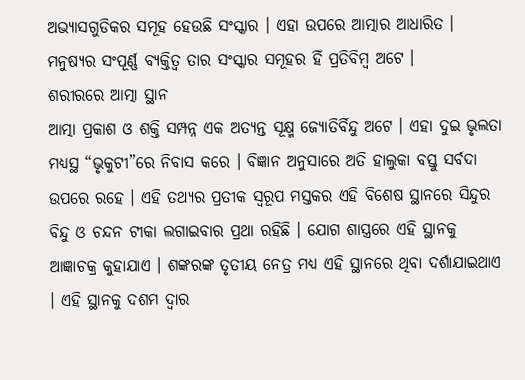ଅଭ୍ୟାସଗୁଡିକର ସମୂହ ହେଉଛି ସଂସ୍କାର । ଏହା ଉପରେ ଆତ୍ମାର ଆଧାରିତ । ମନୁଷ୍ୟର ସଂପୂର୍ଣ୍ଣ ବ୍ୟକ୍ତିତ୍ୱ ତାର ସଂସ୍କାର ସମୂହର ହିଁ ପ୍ରତିବିମ୍ବ ଅଟେ ।
ଶରୀରରେ ଆତ୍ମା ସ୍ଥାନ
ଆତ୍ମା ପ୍ରକାଶ ଓ ଶକ୍ତି ସମ୍ପନ୍ନ ଏକ ଅତ୍ୟନ୍ତ ସୂକ୍ଷ୍ମ ଜ୍ୟୋତିର୍ବିନ୍ଦୁ ଅଟେ । ଏହା ଦୁଇ ଭୃଲତା ମଧ୍ୟସ୍ଥ “ଭୃକୁଟୀ”ରେ ନିବାସ କରେ । ବିଜ୍ଞାନ ଅନୁସାରେ ଅତି ହାଲୁକା ବସ୍ତୁ ସର୍ବଦା ଉପରେ ରହେ । ଏହି ତଥ୍ୟର ପ୍ରତୀକ ସ୍ବରୂପ ମସ୍ତକର ଏହି ବିଶେଷ ସ୍ଥାନରେ ସିନ୍ଦୁର ବିନ୍ଦୁ ଓ ଚନ୍ଦନ ଟୀକା ଲଗାଇବାର ପ୍ରଥା ରହିଛି । ଯୋଗ ଶାସ୍ତ୍ରରେ ଏହି ସ୍ଥାନକୁ ଆଜ୍ଞାଚକ୍ର କୁହାଯାଏ । ଶଙ୍କରଙ୍କ ତୃତୀୟ ନେତ୍ର ମଧ୍ୟ ଏହି ସ୍ଥାନରେ ଥିବା ଦର୍ଶାଯାଇଥାଏ । ଏହି ସ୍ଥାନକୁ ଦଶମ ଦ୍ୱାର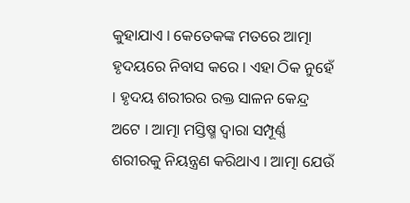କୁହାଯାଏ । କେତେକଙ୍କ ମତରେ ଆତ୍ମା ହୃଦୟରେ ନିବାସ କରେ । ଏହା ଠିକ ନୁହେଁ । ହୃଦୟ ଶରୀରର ରକ୍ତ ସାଳନ କେନ୍ଦ୍ର ଅଟେ । ଆତ୍ମା ମସ୍ତିଷ୍ମ ଦ୍ୱାରା ସମ୍ପୂର୍ଣ୍ଣ ଶରୀରକୁ ନିୟନ୍ତ୍ରଣ କରିଥାଏ । ଆତ୍ମା ଯେଉଁ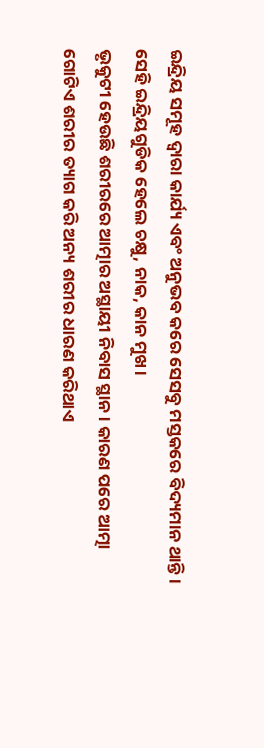ଇନ୍ଦ୍ରିୟ ସମୂହ ଦ୍ୱାରା କାର୍ଯ୍ୟ ଏବଂ ଅନୁଭବ କରେ ସେସବୁ ମସ୍ତକରେ ବିଦ୍ୟମାନ ଥାନ୍ତି । ସେହି ଇନ୍ଦ୍ରିୟଗୁଡିକ ହେଲେ ଚକ୍ଷୁ, ନାକ, କାନ ମୁଖ ।
ଭୃକୁଟୀ ହେଉଛି ଶରୀରରେ ଆତ୍ମାର ଅସ୍ଥାୟୀ ନିବାସ ସ୍ଥାନ । କାରଣ ପରେ ଆତ୍ମା ଗୋଟିଏ ଶରୀର ତ୍ୟାଗ କରି ଅନ୍ୟ ଶରୀର ଧାରଣ କରିଥାଏ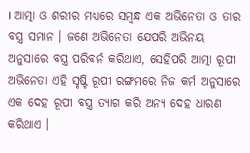। ଆତ୍ମା ଓ ଶରୀର ମଧ୍ୟରେ ସମ୍ବନ୍ଧ ଏକ ଅଭିନେତା ଓ ତାର ବସ୍ତ୍ର ସମାନ । ଜଣେ ଅଭିନେତା ଯେପରି ଅଭିନୟ ଅନୁସାରେ ବସ୍ତ୍ର ପରିବର୍ନ କରିଥାଏ, ସେହିପରି ଆତ୍ମା ରୂପୀ ଅଭିନେତା ଏହି ସୃଷ୍ଟି ରୂପୀ ରଙ୍ଗମରେ ନିଜ କର୍ମ ଅନୁସାରେ ଏକ ଦେହ ରୂପୀ ବସ୍ତ୍ର ତ୍ୟାଗ କରି ଅନ୍ୟ ଦେହ ଧାରଣ କରିଥାଏ ।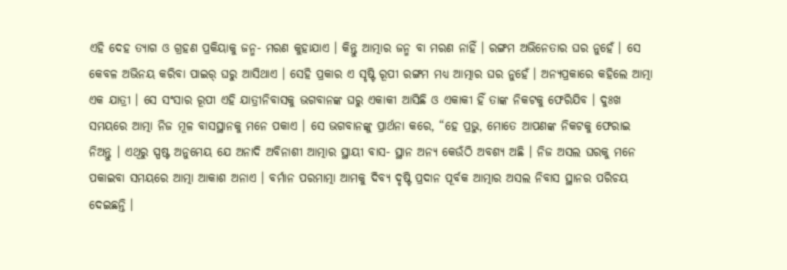ଏହି ଦେହ ତ୍ୟାଗ ଓ ଗ୍ରହଣ ପ୍ରକିୟାକୁ ଜନ୍ମ- ମରଣ କୁହାଯାଏ । କିନ୍ତୁ ଆତ୍ମାର ଜନ୍ମ ବା ମରଣ ନାହିଁ । ରଙ୍ଗମ ଅଭିନେତାର ଘର ନୁହେଁ । ସେ କେବଳ ଅଭିନୟ କରିବା ପାଇର୍ ଘରୁ ଆସିଥାଏ । ସେହି ପ୍ରକାର ଏ ସୃଷ୍ଟି ରୂପୀ ରଙ୍ଗମ ମଧ୍ୟ ଆତ୍ମାର ଘର ନୁହେଁ । ଅନ୍ୟପ୍ରକାରେ କହିଲେ ଆତ୍ମା ଏକ ଯାତ୍ରୀ । ସେ ସଂସାର ରୂପୀ ଏହି ଯାତ୍ରୀନିବାସକୁ ଭଗବାନଙ୍କ ଘରୁ ଏକାକୀ ଆସିଛି ଓ ଏକାକୀ ହିଁ ତାଙ୍କ ନିକଟକୁ ଫେରିଯିବ । ଦୁଃଖ ସମୟରେ ଆତ୍ମା ନିଜ ମୂଳ ବାସସ୍ଥାନକୁ ମନେ ପକାଏ । ସେ ଭଗବାନଙ୍କୁ ପ୍ରାର୍ଥନା କରେ, “ହେ ପ୍ରଭୁ, ମୋତେ ଆପଣଙ୍କ ନିକଟକୁ ଫେରାଇ ନିଅନ୍ତୁ । ଏଥିରୁ ସ୍ପଷ୍ଟ ଅନୁମେୟ ଯେ ଅନାଦି ଅବିନାଶୀ ଆତ୍ମାର ସ୍ଥାୟୀ ବାସ- ସ୍ଥାନ ଅନ୍ୟ କେଉଁଠି ଅବଶ୍ୟ ଅଛି । ନିଜ ଅସଲ ଘରକୁ ମନେ ପକାଇବା ସମୟରେ ଆତ୍ମା ଆକାଶ ଅନାଏ । ବର୍ମାନ ପରମାତ୍ମା ଆମକୁ ଦିବ୍ୟ ଦୃଷ୍ଟି ପ୍ରଦାନ ପୂର୍ବକ ଆତ୍ମାର ଅସଲ ନିବାସ ସ୍ଥାନର ପରିଚୟ ଦେଇଛନ୍ତି ।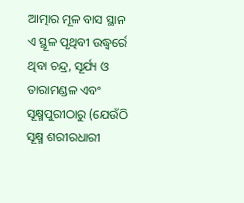ଆତ୍ମାର ମୂଳ ବାସ ସ୍ଥାନ ଏ ସ୍ଥୂଳ ପୃଥିବୀ ଉଦ୍ଧ୍ୱର୍ରେ ଥିବା ଚନ୍ଦ୍ର, ସୂର୍ଯ୍ୟ ଓ ତାରାମଣ୍ଡଳ ଏବଂ ସୂକ୍ଷ୍ମପୁରୀଠାରୁ (ଯେଉଁଠି ସୂକ୍ଷ୍ମ ଶରୀରଧାରୀ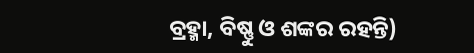ବ୍ରହ୍ମା, ବିଷ୍ଣୁ ଓ ଶଙ୍କର ରହନ୍ତି)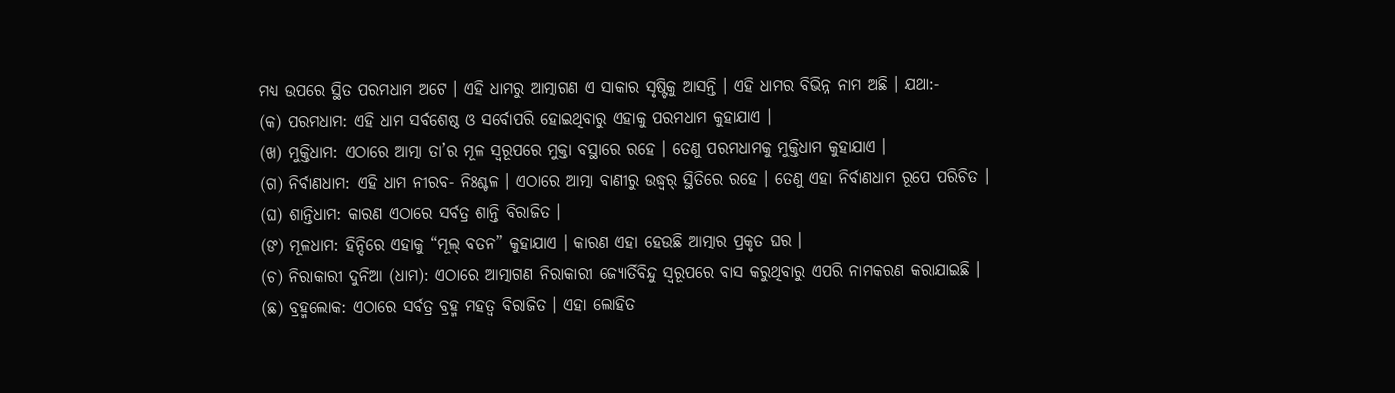ମଧ୍ୟ ଉପରେ ସ୍ଥିତ ପରମଧାମ ଅଟେ । ଏହି ଧାମରୁ ଆତ୍ମାଗଣ ଏ ସାକାର ସୃଷ୍ଟିକୁ ଆସନ୍ତି । ଏହି ଧାମର ବିଭିନ୍ନ ନାମ ଅଛି । ଯଥା:-
(କ) ପରମଧାମ: ଏହି ଧାମ ସର୍ବଶେଷ୍ଠ ଓ ସର୍ବୋପରି ହୋଇଥିବାରୁ ଏହାକୁ ପରମଧାମ କୁହାଯାଏ ।
(ଖ) ମୁକ୍ତିଧାମ: ଏଠାରେ ଆତ୍ମା ତା’ର ମୂଳ ସ୍ବରୂପରେ ମୁକ୍ତା ବସ୍ଥାରେ ରହେ । ତେଣୁ ପରମଧାମକୁ ମୁକ୍ତିଧାମ କୁହାଯାଏ ।
(ଗ) ନିର୍ବାଣଧାମ: ଏହି ଧାମ ନୀରବ- ନିଃଶ୍ଚଳ । ଏଠାରେ ଆତ୍ମା ବାଣୀରୁ ଉଦ୍ଧ୍ୱର୍ ସ୍ଥିତିରେ ରହେ । ତେଣୁ ଏହା ନିର୍ବାଣଧାମ ରୂପେ ପରିଚିତ ।
(ଘ) ଶାନ୍ତିଧାମ: କାରଣ ଏଠାରେ ସର୍ବତ୍ର ଶାନ୍ତି ବିରାଜିତ ।
(ଙ) ମୂଳଧାମ: ହିନ୍ଦିରେ ଏହାକୁ “ମୂଲ୍ ବତନ” କୁହାଯାଏ । କାରଣ ଏହା ହେଉଛି ଆତ୍ମାର ପ୍ରକୃତ ଘର ।
(ଚ) ନିରାକାରୀ ଦୁନିଆ (ଧାମ): ଏଠାରେ ଆତ୍ମାଗଣ ନିରାକାରୀ ଜ୍ୟୋର୍ତିବିନ୍ଦୁ ସ୍ବରୂପରେ ବାସ କରୁଥିବାରୁ ଏପରି ନାମକରଣ କରାଯାଇଛି ।
(ଛ) ବ୍ରହ୍ମଲୋକ: ଏଠାରେ ସର୍ବତ୍ର ବ୍ରହ୍ମ ମହତ୍ୱ ବିରାଜିତ । ଏହା ଲୋହିତ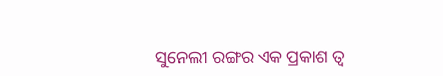ସୁନେଲୀ ରଙ୍ଗର ଏକ ପ୍ରକାଶ ତ୍ୱ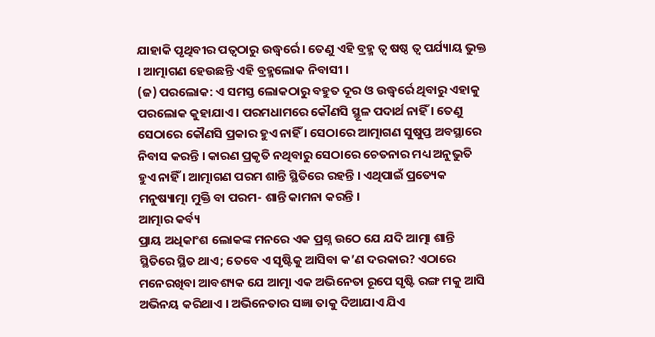ଯାହାକି ପୃଥିବୀର ପତ୍ୱଠାରୁ ଉଦ୍ଧ୍ୱର୍ରେ । ତେଣୁ ଏହି ବ୍ରହ୍ମ ତ୍ୱ ଷଷ୍ଠ ତ୍ୱ ପର୍ଯ୍ୟାୟ ଭୁକ୍ତ । ଆତ୍ମାଗଣ ହେଉଛନ୍ତି ଏହି ବ୍ରହ୍ମଲୋକ ନିବାସୀ ।
(ଜ) ପରଲୋକ: ଏ ସମସ୍ତ ଲୋକଠାରୁ ବହୁତ ଦୂର ଓ ଉଦ୍ଧ୍ୱର୍ରେ ଥିବାରୁ ଏହାକୁ ପରଲୋକ କୁହାଯାଏ । ପରମଧାମରେ କୌଣସି ସ୍ଥୂଳ ପଦାର୍ଥ ନାହିଁ । ତେଣୁ ସେଠାରେ କୌଣସି ପ୍ରକାର ହୁଏ ନାହିଁ । ସେଠାରେ ଆତ୍ମାଗଣ ସୁଷୁପ୍ତ ଅବସ୍ଥାରେ ନିବାସ କରନ୍ତି । କାରଣ ପ୍ରକୃତି ନଥିବାରୁ ସେଠାରେ ଚେତନାର ମଧ୍ୟ ଅନୁଭୁତି ହୁଏ ନାହିଁ । ଆତ୍ମାଗଣ ପରମ ଶାନ୍ତି ସ୍ଥିତିରେ ରହନ୍ତି । ଏଥିପାଇଁ ପ୍ରତ୍ୟେକ ମନୁଷ୍ୟାତ୍ମା ମୁକ୍ତି ବା ପରମ- ଶାନ୍ତି କାମନା କରନ୍ତି ।
ଆତ୍ମାର କର୍ବ୍ୟ
ପ୍ରାୟ ଅଧିକାଂଶ ଲୋକଙ୍କ ମନରେ ଏକ ପ୍ରଶ୍ନ ଉଠେ ଯେ ଯଦି ଆତ୍ମା ଶାନ୍ତି ସ୍ଥିତିରେ ସ୍ଥିତ ଥାଏ; ତେବେ ଏ ସୃଷ୍ଟିକୁ ଆସିବା କ’ଣ ଦରକାର? ଏଠାରେ ମନେରଖିବା ଆବଶ୍ୟକ ଯେ ଆତ୍ମା ଏକ ଅଭିନେତା ରୂପେ ସୃଷ୍ଟି ରଙ୍ଗ ମକୁ ଆସି ଅଭିନୟ କରିଥାଏ । ଅଭିନେତାର ସଜ୍ଞା ତାକୁ ଦିଆଯାଏ ଯିଏ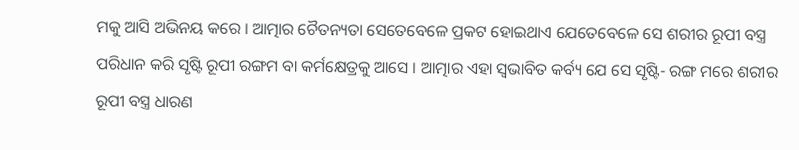ମକୁ ଆସି ଅଭିନୟ କରେ । ଆତ୍ମାର ଚୈତନ୍ୟତା ସେତେବେଳେ ପ୍ରକଟ ହୋଇଥାଏ ଯେତେବେଳେ ସେ ଶରୀର ରୂପୀ ବସ୍ତ୍ର ପରିଧାନ କରି ସୃଷ୍ଟି ରୂପୀ ରଙ୍ଗମ ବା କର୍ମକ୍ଷେତ୍ରକୁ ଆସେ । ଆତ୍ମାର ଏହା ସ୍ବଭାବିତ କର୍ବ୍ୟ ଯେ ସେ ସୃଷ୍ଟି- ରଙ୍ଗ ମରେ ଶରୀର ରୂପୀ ବସ୍ତ୍ର ଧାରଣ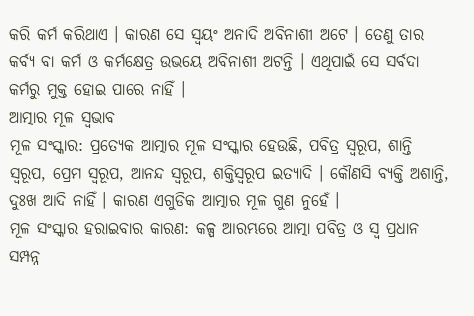କରି କର୍ମ କରିଥାଏ । କାରଣ ସେ ସ୍ବୟଂ ଅନାଦି ଅବିନାଶୀ ଅଟେ । ତେଣୁ ତାର କର୍ବ୍ୟ ବା କର୍ମ ଓ କର୍ମକ୍ଷେତ୍ର ଉଭୟେ ଅବିନାଶୀ ଅଟନ୍ତି । ଏଥିପାଇଁ ସେ ସର୍ବଦା କର୍ମରୁ ମୁକ୍ତ ହୋଇ ପାରେ ନାହିଁ ।
ଆତ୍ମାର ମୂଳ ସ୍ବଭାବ
ମୂଳ ସଂସ୍କାର: ପ୍ରତ୍ୟେକ ଆତ୍ମାର ମୂଳ ସଂସ୍କାର ହେଉଛି, ପବିତ୍ର ସ୍ବରୂପ, ଶାନ୍ତି ସ୍ବରୂପ, ପ୍ରେମ ସ୍ବରୂପ, ଆନନ୍ଦ ସ୍ବରୂପ, ଶକ୍ତିସ୍ବରୂପ ଇତ୍ୟାଦି । କୌଣସି ବ୍ୟକ୍ତି ଅଶାନ୍ତି, ଦୁଃଖ ଆଦି ନାହିଁ । କାରଣ ଏଗୁଡିକ ଆତ୍ମାର ମୂଳ ଗୁଣ ନୁହେଁ ।
ମୂଳ ସଂସ୍କାର ହରାଇବାର କାରଣ: କଳ୍ପ ଆରମ୍ଭରେ ଆତ୍ମା ପବିତ୍ର ଓ ସ୍ୱ ପ୍ରଧାନ ସମ୍ପନ୍ନ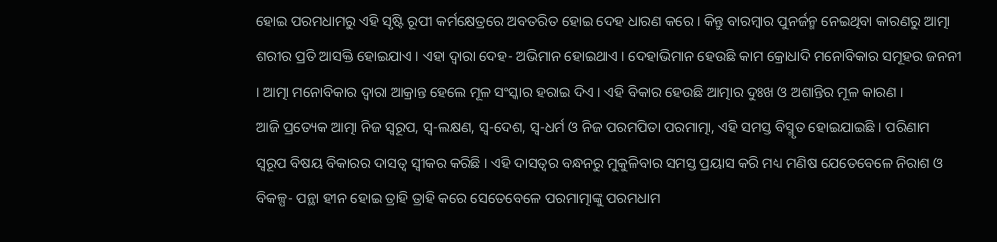ହୋଇ ପରମଧାମରୁ ଏହି ସୃଷ୍ଟି ରୂପୀ କର୍ମକ୍ଷେତ୍ରରେ ଅବତରିତ ହୋଇ ଦେହ ଧାରଣ କରେ । କିନ୍ତୁ ବାରମ୍ବାର ପୁନର୍ଜନ୍ମ ନେଇଥିବା କାରଣରୁ ଆତ୍ମା ଶରୀର ପ୍ରତି ଆସକ୍ତି ହୋଇଯାଏ । ଏହା ଦ୍ୱାରା ଦେହ- ଅଭିମାନ ହୋଇଥାଏ । ଦେହାଭିମାନ ହେଉଛି କାମ କ୍ରୋଧାଦି ମନୋବିକାର ସମୂହର ଜନନୀ । ଆତ୍ମା ମନୋବିକାର ଦ୍ୱାରା ଆକ୍ରାନ୍ତ ହେଲେ ମୂଳ ସଂସ୍କାର ହରାଇ ଦିଏ । ଏହି ବିକାର ହେଉଛି ଆତ୍ମାର ଦୁଃଖ ଓ ଅଶାନ୍ତିର ମୂଳ କାରଣ ।
ଆଜି ପ୍ରତ୍ୟେକ ଆତ୍ମା ନିଜ ସ୍ବରୂପ, ସ୍ବ-ଲକ୍ଷଣ, ସ୍ବ-ଦେଶ, ସ୍ବ-ଧର୍ମ ଓ ନିଜ ପରମପିତା ପରମାତ୍ମା, ଏହି ସମସ୍ତ ବିସ୍ମୃତ ହୋଇଯାଇଛି । ପରିଣାମ ସ୍ବରୂପ ବିଷୟ ବିକାରର ଦାସତ୍ୱ ସ୍ବୀକର କରିଛି । ଏହି ଦାସତ୍ୱର ବନ୍ଧନରୁ ମୁକୁଳିବାର ସମସ୍ତ ପ୍ରୟାସ କରି ମଧ୍ୟ ମଣିଷ ଯେତେବେଳେ ନିରାଶ ଓ ବିକଳ୍ପ- ପନ୍ଥା ହୀନ ହୋଇ ତ୍ରାହି ତ୍ରାହି କରେ ସେତେବେଳେ ପରମାତ୍ମାଙ୍କୁ ପରମଧାମ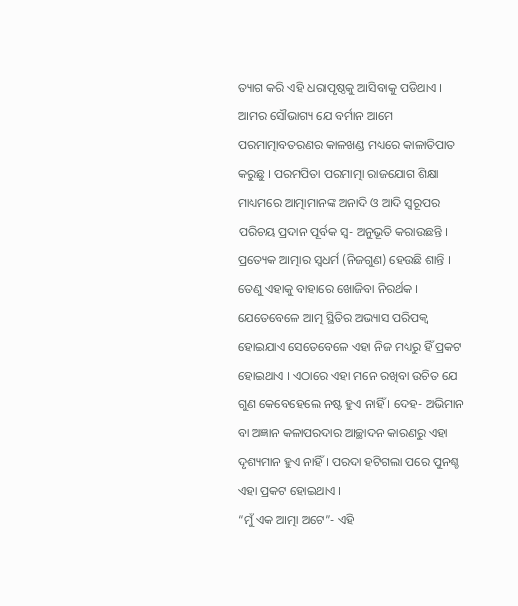ତ୍ୟାଗ କରି ଏହି ଧରାପୃଷ୍ଠକୁ ଆସିବାକୁ ପଡିଥାଏ । ଆମର ସୌଭାଗ୍ୟ ଯେ ବର୍ମାନ ଆମେ ପରମାତ୍ମାବତରଣର କାଳଖଣ୍ଡ ମଧ୍ୟରେ କାଳାତିପାତ କରୁଛୁ । ପରମପିତା ପରମାତ୍ମା ରାଜଯୋଗ ଶିକ୍ଷା ମାଧ୍ୟମରେ ଆତ୍ମାମାନଙ୍କ ଅନାଦି ଓ ଆଦି ସ୍ବରୂପର ପରିଚୟ ପ୍ରଦାନ ପୂର୍ବକ ସ୍ବ- ଅନୁଭୂତି କରାଉଛନ୍ତି ।
ପ୍ରତ୍ୟେକ ଆତ୍ମାର ସ୍ବଧର୍ମ (ନିଜଗୁଣ) ହେଉଛି ଶାନ୍ତି । ତେଣୁ ଏହାକୁ ବାହାରେ ଖୋଜିବା ନିରର୍ଥକ । ଯେତେବେଳେ ଆତ୍ମ ସ୍ଥିତିର ଅଭ୍ୟାସ ପରିପକ୍ୱ ହୋଇଯାଏ ସେତେବେଳେ ଏହା ନିଜ ମଧ୍ୟରୁ ହିଁ ପ୍ରକଟ ହୋଇଥାଏ । ଏଠାରେ ଏହା ମନେ ରଖିବା ଉଚିତ ଯେ ଗୁଣ କେବେହେଲେ ନଷ୍ଟ ହୁଏ ନାହିଁ । ଦେହ- ଅଭିମାନ ବା ଅଜ୍ଞାନ କଳାପରଦାର ଆଚ୍ଛାଦନ କାରଣରୁ ଏହା ଦୃଶ୍ୟମାନ ହୁଏ ନାହିଁ । ପରଦା ହଟିଗଲା ପରେ ପୁନଶ୍ଚ ଏହା ପ୍ରକଟ ହୋଇଥାଏ ।
“ମୁଁ ଏକ ଆତ୍ମା ଅଟେ”- ଏହି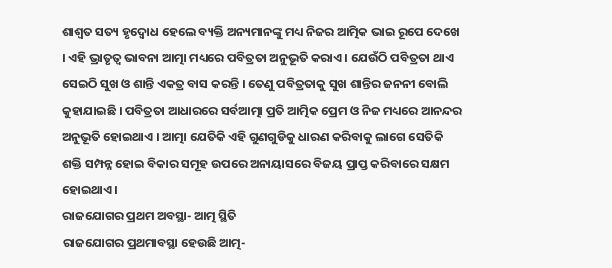ଶାଶ୍ୱତ ସତ୍ୟ ହୃଦ୍ବୋଧ ହେଲେ ବ୍ୟକ୍ତି ଅନ୍ୟମାନଙ୍କୁ ମଧ୍ୟ ନିଜର ଆତ୍ମିକ ଭାଇ ରୂପେ ଦେଖେ । ଏହି ଭ୍ରାତୃତ୍ୱ ଭାବନା ଆତ୍ମା ମଧ୍ୟରେ ପବିତ୍ରତା ଅନୁଭୂତି କରାଏ । ଯେଉଁଠି ପବିତ୍ରତା ଥାଏ ସେଇଠି ସୁଖ ଓ ଶାନ୍ତି ଏକତ୍ର ବାସ କରନ୍ତି । ତେଣୁ ପବିତ୍ରତାକୁ ସୁଖ ଶାନ୍ତିର ଜନନୀ ବୋଲି କୁହାଯାଇଛି । ପବିତ୍ରତା ଆଧାରରେ ସର୍ବଆତ୍ମା ପ୍ରତି ଆତ୍ମିକ ପ୍ରେମ ଓ ନିଜ ମଧ୍ୟରେ ଆନନ୍ଦର ଅନୁଭୂତି ହୋଇଥାଏ । ଆତ୍ମା ଯେତିକି ଏହି ଗୁଣଗୁଡିକୁ ଧାରଣ କରିବାକୁ ଲାଗେ ସେତିକି ଶକ୍ତି ସମ୍ପନ୍ନ ହୋଇ ବିକାର ସମୂହ ଉପରେ ଅନାୟାସରେ ବିଜୟ ପ୍ରାପ୍ତ କରିବାରେ ସକ୍ଷମ ହୋଇଥାଏ ।
ରାଜଯୋଗର ପ୍ରଥମ ଅବସ୍ଥା- ଆତ୍ମ ସ୍ଥିତି
ରାଜଯୋଗର ପ୍ରଥମାବସ୍ଥା ହେଉଛି ଆତ୍ମ-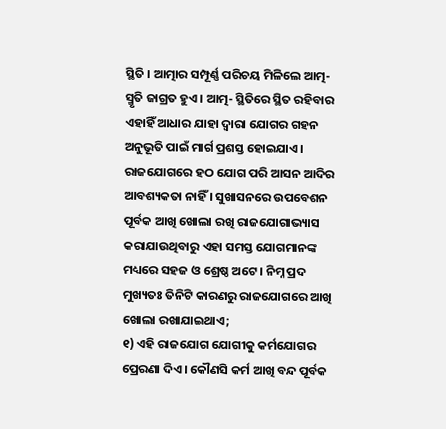ସ୍ଥିତି । ଆତ୍ମାର ସମ୍ପୂର୍ଣ୍ଣ ପରିଚୟ ମିଳିଲେ ଆତ୍ମ- ସ୍ମୃତି ଜାଗ୍ରତ ହୁଏ । ଆତ୍ମ- ସ୍ଥିତିରେ ସ୍ଥିତ ରହିବାର ଏହାହିଁ ଆଧାର ଯାହା ଦ୍ୱାରା ଯୋଗର ଗହନ ଅନୁଭୂତି ପାଇଁ ମାର୍ଗ ପ୍ରଶସ୍ତ ହୋଇଯାଏ । ରାଜଯୋଗରେ ହଠ ଯୋଗ ପରି ଆସନ ଆଦିର ଆବଶ୍ୟକତା ନାହିଁ । ସୁଖାସନରେ ଉପବେଶନ ପୂର୍ବକ ଆଖି ଖୋଲା ରଖି ରାଜଯୋଗାଭ୍ୟାସ କରାଯାଉଥିବାରୁ ଏହା ସମସ୍ତ ଯୋଗମାନଙ୍କ ମଧ୍ୟରେ ସହଜ ଓ ଶ୍ରେଷ୍ଠ ଅଟେ । ନିମ୍ନ ପ୍ରଦ ମୁଖ୍ୟତଃ ତିନିଟି କାରଣରୁ ରାଜଯୋଗରେ ଆଖି ଖୋଲା ରଖାଯାଇଥାଏ;
୧) ଏହି ରାଜଯୋଗ ଯୋଗୀକୁ କର୍ମଯୋଗର ପ୍ରେରଣା ଦିଏ । କୌଣସି କର୍ମ ଆଖି ବନ୍ଦ ପୂର୍ବକ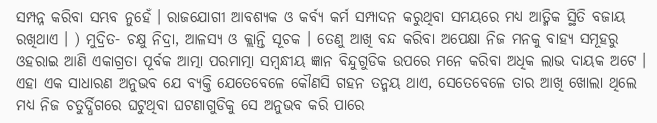ସମ୍ପନ୍ନ କରିବା ସମ୍ଭବ ନୁହେଁ । ରାଜଯୋଗୀ ଆବଶ୍ୟକ ଓ କର୍ବ୍ୟ କର୍ମ ସମ୍ପାଦନ କରୁଥିବା ସମୟରେ ମଧ୍ୟ ଆତ୍ମିକ ସ୍ଥିତି ବଜାୟ ରଖିଥାଏ । ) ମୁଦ୍ରିତ- ଚକ୍ଷୁ ନିଦ୍ରା, ଆଳସ୍ୟ ଓ କ୍ଲାନ୍ତି ସୂଚକ । ତେଣୁ ଆଖି ବନ୍ଦ କରିବା ଅପେକ୍ଷା ନିଜ ମନକୁ ବାହ୍ୟ ସମୂହରୁ ଓହରାଇ ଆଣି ଏକାଗ୍ରତା ପୂର୍ବକ ଆତ୍ମା ପରମାତ୍ମା ସମ୍ବନ୍ଧୀୟ ଜ୍ଞାନ ବିନ୍ଦୁଗୁଡିକ ଉପରେ ମନେ କରିବା ଅଧିକ ଲାଭ ଦାୟକ ଅଟେ । ଏହା ଏକ ସାଧାରଣ ଅନୁଭବ ଯେ ବ୍ୟକ୍ତି ଯେତେବେଳେ କୌଣସି ଗହନ ତନ୍ମୟ ଥାଏ, ସେତେବେଳେ ତାର ଆଖି ଖୋଲା ଥିଲେ ମଧ୍ୟ ନିଜ ଚତୁର୍ଦ୍ଧିଗରେ ଘଟୁଥିବା ଘଟଣାଗୁଡିକୁ ସେ ଅନୁଭବ କରି ପାରେ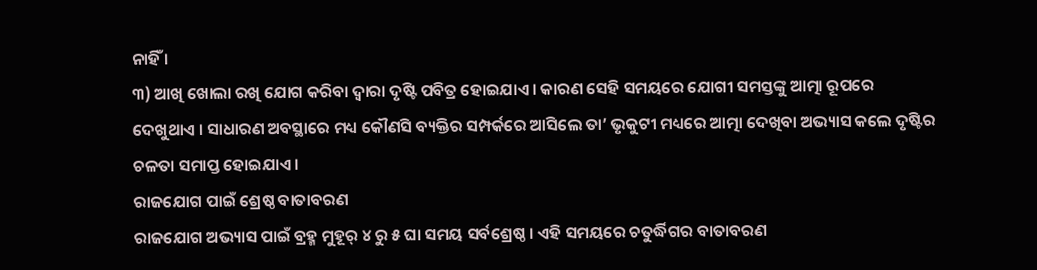ନାହିଁ ।
୩) ଆଖି ଖୋଲା ରଖି ଯୋଗ କରିବା ଦ୍ୱାରା ଦୃଷ୍ଟି ପବିତ୍ର ହୋଇଯାଏ । କାରଣ ସେହି ସମୟରେ ଯୋଗୀ ସମସ୍ତଙ୍କୁ ଆତ୍ମା ରୂପରେ ଦେଖୁଥାଏ । ସାଧାରଣ ଅବସ୍ଥାରେ ମଧ୍ୟ କୌଣସି ବ୍ୟକ୍ତିର ସମ୍ପର୍କରେ ଆସିଲେ ତା’ ଭୃକୁଟୀ ମଧ୍ୟରେ ଆତ୍ମା ଦେଖିବା ଅଭ୍ୟାସ କଲେ ଦୃଷ୍ଟିର ଚଳତା ସମାପ୍ତ ହୋଇଯାଏ ।
ରାଜଯୋଗ ପାଇଁ ଶ୍ରେଷ୍ଠ ବାତାବରଣ
ରାଜଯୋଗ ଅଭ୍ୟାସ ପାଇଁ ବ୍ରହ୍ମ ମୁହୂର୍ ୪ ରୁ ୫ ଘା ସମୟ ସର୍ବଶ୍ରେଷ୍ଠ । ଏହି ସମୟରେ ଚତୁର୍ଦ୍ଧିଗର ବାତାବରଣ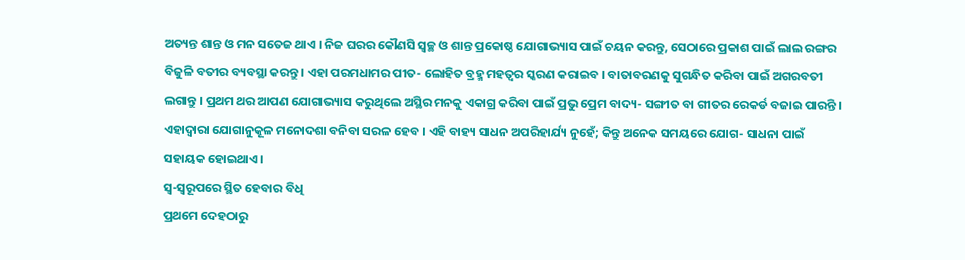ଅତ୍ୟନ୍ତ ଶାନ୍ତ ଓ ମନ ସତେଜ ଥାଏ । ନିଜ ଘରର କୌଣସି ସ୍ବଚ୍ଛ ଓ ଶାନ୍ତ ପ୍ରକୋଷ୍ଠ ଯୋଗାଭ୍ୟାସ ପାଇଁ ଚୟନ କରନ୍ତୁ, ସେଠାରେ ପ୍ରକାଶ ପାଇଁ ଲାଲ ରଙ୍ଗର ବିଜୁଳି ବତୀର ବ୍ୟବସ୍ଥା କରନ୍ତୁ । ଏହା ପରମଧାମର ପୀତ- ଲୋହିତ ବ୍ରହ୍ମ ମହତ୍ୱର ସ୍କରଣ କରାଇବ । ବାତାବରଣକୁ ସୁଗନ୍ଧିତ କରିବା ପାଇଁ ଅଗରବତୀ ଲଗାନ୍ତୁ । ପ୍ରଥମ ଥର ଆପଣ ଯୋଗାଭ୍ୟାସ କରୁଥିଲେ ଅସ୍ଥିର ମନକୁ ଏକାଗ୍ର କରିବା ପାଇଁ ପ୍ରଭୁ ପ୍ରେମ ବାଦ୍ୟ- ସଙ୍ଗୀତ ବା ଗୀତର ରେକର୍ଡ ବଜାଇ ପାରନ୍ତି । ଏହାଦ୍ୱାରା ଯୋଗାନୁକୂଳ ମନୋଦଶା ବନିବା ସରଳ ହେବ । ଏହି ବାହ୍ୟ ସାଧନ ଅପରିହାର୍ଯ୍ୟ ନୁହେଁ; କିନ୍ତୁ ଅନେକ ସମୟରେ ଯୋଗ- ସାଧନା ପାଇଁ ସହାୟକ ହୋଇଥାଏ ।
ସ୍ବ-ସ୍ବରୂପରେ ସ୍ଥିତ ହେବାର ବିଧି
ପ୍ରଥମେ ଦେହଠାରୁ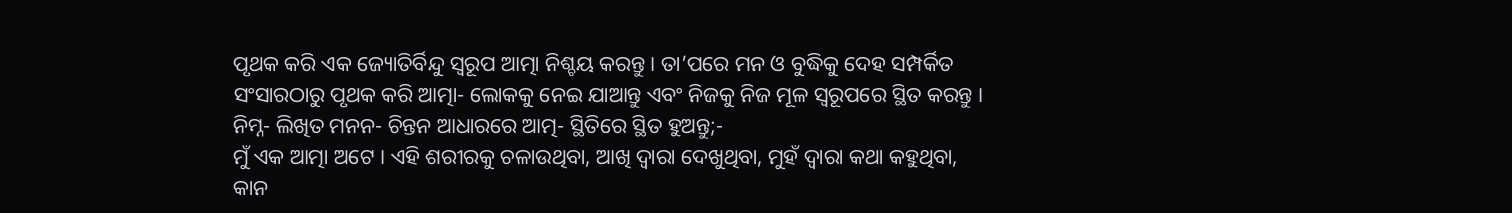ପୃଥକ କରି ଏକ ଜ୍ୟୋତିର୍ବିନ୍ଦୁ ସ୍ବରୂପ ଆତ୍ମା ନିଶ୍ଚୟ କରନ୍ତୁ । ତା’ପରେ ମନ ଓ ବୁଦ୍ଧିକୁ ଦେହ ସମ୍ପର୍କିତ ସଂସାରଠାରୁ ପୃଥକ କରି ଆତ୍ମା- ଲୋକକୁ ନେଇ ଯାଆନ୍ତୁ ଏବଂ ନିଜକୁ ନିଜ ମୂଳ ସ୍ବରୂପରେ ସ୍ଥିତ କରନ୍ତୁ । ନିମ୍ନ- ଲିଖିତ ମନନ- ଚିନ୍ତନ ଆଧାରରେ ଆତ୍ମ- ସ୍ଥିତିରେ ସ୍ଥିତ ହୁଅନ୍ତୁ;-
ମୁଁ ଏକ ଆତ୍ମା ଅଟେ । ଏହି ଶରୀରକୁ ଚଳାଉଥିବା, ଆଖି ଦ୍ୱାରା ଦେଖୁଥିବା, ମୁହଁ ଦ୍ୱାରା କଥା କହୁଥିବା, କାନ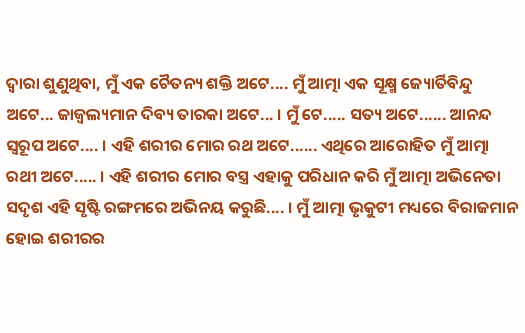ଦ୍ୱାରା ଶୁଣୁଥିବା, ମୁଁ ଏକ ଚୈତନ୍ୟ ଶକ୍ତି ଅଟେ.... ମୁଁ ଆତ୍ମା ଏକ ସୂକ୍ଷ୍ମ ଜ୍ୟୋର୍ତିବିନ୍ଦୁ ଅଟେ... ଜାଜ୍ୱଲ୍ୟମାନ ଦିବ୍ୟ ତାରକା ଅଟେ... । ମୁଁ ଟେ..... ସତ୍ୟ ଅଟେ...... ଆନନ୍ଦ ସ୍ବରୂପ ଅଟେ.... । ଏହି ଶରୀର ମୋର ରଥ ଅଟେ...... ଏଥିରେ ଆରୋହିତ ମୁଁ ଆତ୍ମା ରଥୀ ଅଟେ..... । ଏହି ଶରୀର ମୋର ବସ୍ତ୍ର ଏହାକୁ ପରିଧାନ କରି ମୁଁ ଆତ୍ମା ଅଭିନେତା ସଦୃଶ ଏହି ସୃଷ୍ଟି ରଙ୍ଗମରେ ଅଭିନୟ କରୁଛି.... । ମୁଁ ଆତ୍ମା ଭୃକୁଟୀ ମଧ୍ୟରେ ବିରାଜମାନ ହୋଇ ଶରୀରର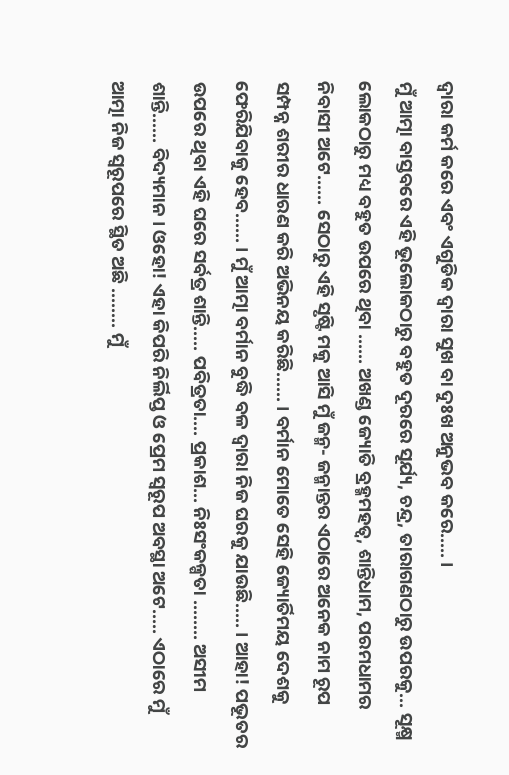ଦ୍ୱାରା କର୍ମ କରେ ଏବଂ ଏଗୁଡିକ ଦ୍ୱାରା ସୁଖ ବା ଦୁଃଖ ଅନୁଭବ କରେ..... ।
ମୁଁ ଆତ୍ମା ବାସ୍ତବରେ ଏହି ଭୂଲୋକଠାରୁ ବହୁତ ଦୂରରେ ସୂର୍ଯ୍ୟ, ଚନ୍ଦ୍ର, ତାରାଗଣଠାରୁ ଉପରକୁ... ସୂକ୍ଷ୍ମ ଲୋକଠାରୁ ମଧ୍ୟ ବହୁତ ଉପରେ ଥିବା ...... ଅଖଣ୍ଡ ଜ୍ୟୋତି ବ୍ରହ୍ମମହତ୍ୱ, ଶାନ୍ତିଧାମ, ପରମଧାମର ନିବାସୀ ଅଟେ...... ସେଠାରୁ ଏହି ସୃଷ୍ଟି ମକୁ ଆସି ମୁଁ ଜନ୍ମ- ଜନ୍ମାନ୍ତର ଏଠାରେ ଅନେକ ନାମ ରୂପ ସମ୍ପନ୍ନ ଶରୀର ଧାରଣ କରି ଅଭିନୟ କରିଛି...... । ବର୍ମାନ ମୋତେ ସେହି ଜ୍ୟୋର୍ତିମୟ ଦେଶକୁ ଫେରିଯିବାକୁ ହେବ...... । ମୁଁ ଆତ୍ମା ବର୍ମାନ ବୁଦ୍ଧି ବଳ ଦ୍ୱାରା ନିଜ ଘରକୁ ଯାଉଛି..... । ଆହା! ପଭୂତର ଉପରେ ଥିବା ଏହି ଘରେ ସର୍ବତ୍ର ଶାନ୍ତି..... ପବିତ୍ରତା.... ପ୍ରକାଶ... ନିଃସଂକଳ୍ପତା ........ ଅସୀମ ଶାନ୍ତି...... ବିଦ୍ୟମାନ । ଓହୋ! ଏହା କିପରି ନିର୍ଲିପ୍ତ ଓ ପ୍ରେମ ସ୍ବରୂପ ଅବସ୍ଥା ଅଟେ..... ଏଠାରେ ମୁଁ ଆତ୍ମା ନିଜ ସ୍ବରୂପରେ ସ୍ଥିତ ଅଛି ........ ମୁଁ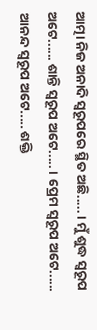ଆତ୍ମା ନିଜ ଅନାଦି ସ୍ବରୂପରେ ସ୍ଥିତ ଅଛି..... । ମୁଁ ଶୁଦ୍ଧ ସ୍ବରୂପ ଅଟେ...... ଶାନ୍ତି ସ୍ବରୂପ ଅଟେ..... । ପ୍ରେମ ସ୍ବରୂପ ଅଟେ...... ଆନନ୍ଦ ସ୍ବରୂପ ଅଟେ..... ଶକ୍ତି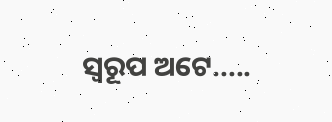ସ୍ବରୂପ ଅଟେ.....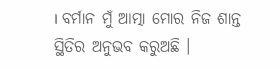। ବର୍ମାନ ମୁଁ ଆତ୍ମା ମୋର ନିଜ ଶାନ୍ତ ସ୍ଥିତିର ଅନୁଭବ କରୁଅଛି ।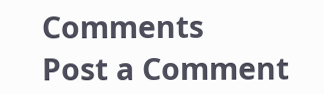Comments
Post a Comment